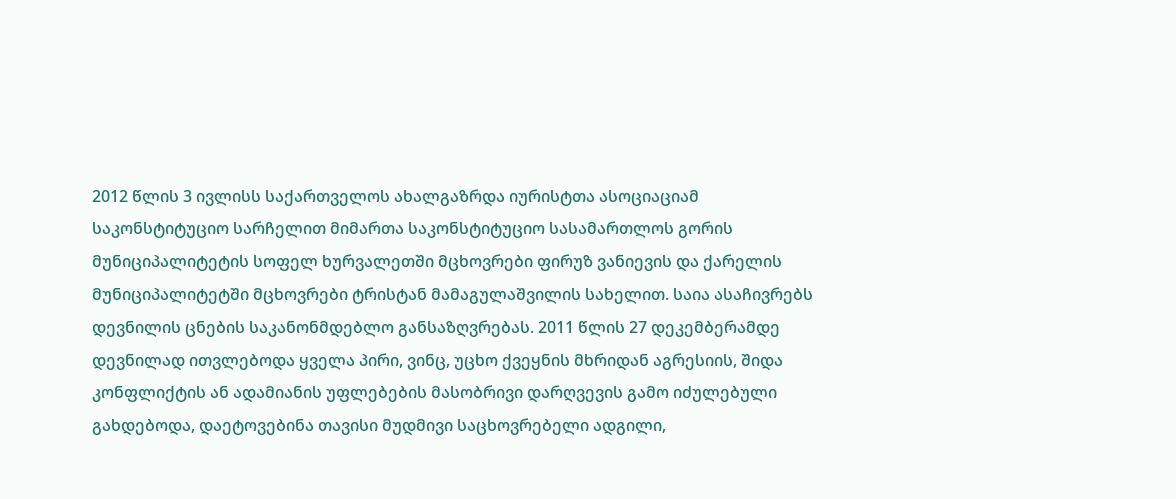2012 წლის 3 ივლისს საქართველოს ახალგაზრდა იურისტთა ასოციაციამ საკონსტიტუციო სარჩელით მიმართა საკონსტიტუციო სასამართლოს გორის მუნიციპალიტეტის სოფელ ხურვალეთში მცხოვრები ფირუზ ვანიევის და ქარელის მუნიციპალიტეტში მცხოვრები ტრისტან მამაგულაშვილის სახელით. საია ასაჩივრებს დევნილის ცნების საკანონმდებლო განსაზღვრებას. 2011 წლის 27 დეკემბერამდე დევნილად ითვლებოდა ყველა პირი, ვინც, უცხო ქვეყნის მხრიდან აგრესიის, შიდა კონფლიქტის ან ადამიანის უფლებების მასობრივი დარღვევის გამო იძულებული გახდებოდა, დაეტოვებინა თავისი მუდმივი საცხოვრებელი ადგილი,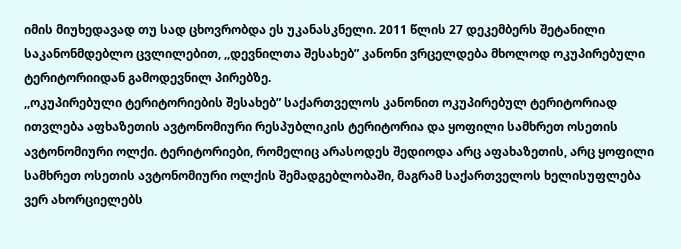იმის მიუხედავად თუ სად ცხოვრობდა ეს უკანასკნელი. 2011 წლის 27 დეკემბერს შეტანილი საკანონმდებლო ცვლილებით, ,,დევნილთა შესახებ” კანონი ვრცელდება მხოლოდ ოკუპირებული ტერიტორიიდან გამოდევნილ პირებზე.
,,ოკუპირებული ტერიტორიების შესახებ” საქართველოს კანონით ოკუპირებულ ტერიტორიად ითვლება აფხაზეთის ავტონომიური რესპუბლიკის ტერიტორია და ყოფილი სამხრეთ ოსეთის ავტონომიური ოლქი. ტერიტორიები, რომელიც არასოდეს შედიოდა არც აფახაზეთის, არც ყოფილი სამხრეთ ოსეთის ავტონომიური ოლქის შემადგებლობაში, მაგრამ საქართველოს ხელისუფლება ვერ ახორციელებს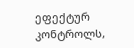ეფექტურ კონტროლს,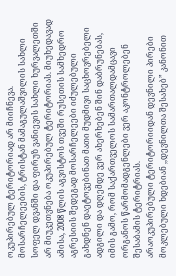ოკუპირებულ ტერიტორიად არ მიიჩნევა.
მოსარჩელეების, ტრისტან მამაგულაშვილის სახლი სოფელ დვანში და ფირუზ ვანიევის სახლი ხურვალეთში არ მიუკეთვნება ოკუპირებულ ტერიტორიას. მიუხედავად ამისა, 2008 წლის აგვისტოს თვეში რუსეთის სამხედრო აგრესიის შედეგად მოსარჩელეები იძულებული გახდნენ დაეტოვებინათ მათი მუდმივი საცხოვრებელი ადგილი და დღემდე ვერ ახერხებენ შინ დაბრუნებას, იმის გამო, რომ საქართველოს სამართალდამცავი ორგანოს წარმომადგენლები ვერ აკონტროლებენ შესაბამის ტერიტრიას.
არაოკუპირებული ტერიტორიიდან დევნილი პირები მოკლებული ხდებიან ,,დევნილთა შესახებ” კანონით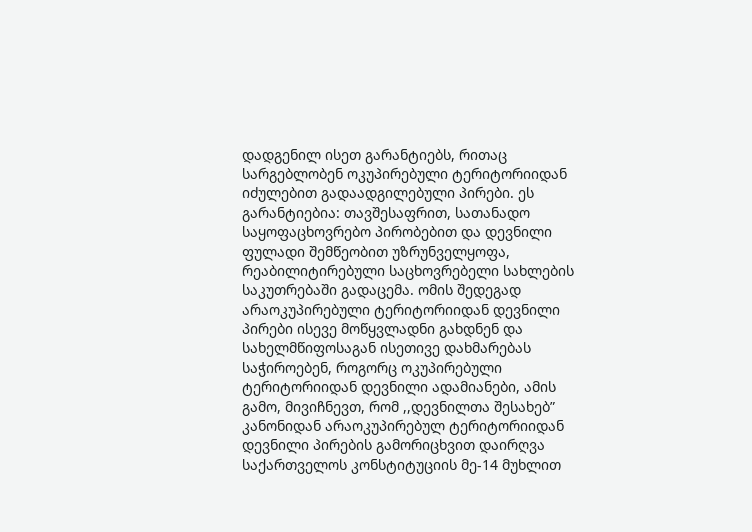დადგენილ ისეთ გარანტიებს, რითაც სარგებლობენ ოკუპირებული ტერიტორიიდან იძულებით გადაადგილებული პირები. ეს გარანტიებია: თავშესაფრით, სათანადო საყოფაცხოვრებო პირობებით და დევნილი ფულადი შემწეობით უზრუნველყოფა, რეაბილიტირებული საცხოვრებელი სახლების საკუთრებაში გადაცემა. ომის შედეგად არაოკუპირებული ტერიტორიიდან დევნილი პირები ისევე მოწყვლადნი გახდნენ და სახელმწიფოსაგან ისეთივე დახმარებას საჭიროებენ, როგორც ოკუპირებული ტერიტორიიდან დევნილი ადამიანები, ამის გამო, მივიჩნევთ, რომ ,,დევნილთა შესახებ” კანონიდან არაოკუპირებულ ტერიტორიიდან დევნილი პირების გამორიცხვით დაირღვა საქართველოს კონსტიტუციის მე-14 მუხლით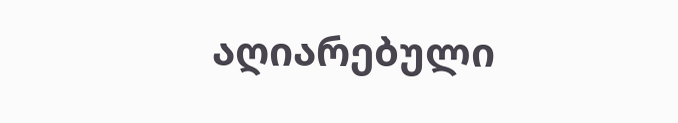აღიარებული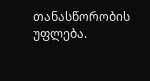თანასწორობის უფლება.